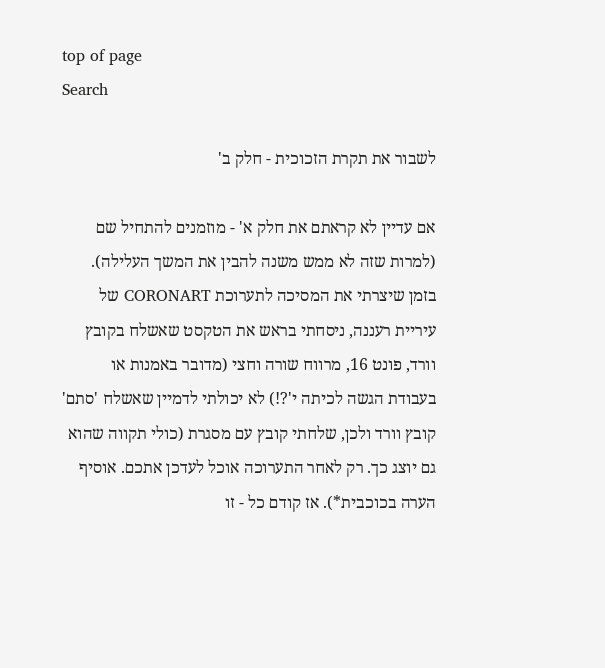top of page
Search

לשבור את תקרת הזכוכית - חלק ב'

אם עדיין לא קראתם את חלק א' - מוזמנים להתחיל שם (למרות שזה לא ממש משנה להבין את המשך העלילה). בזמן שיצרתי את המסיכה לתערוכת CORONART של עיריית רעננה, ניסחתי בראש את הטקסט שאשלח בקובץ וורד, פונט 16, מרווח שורה וחצי (מדובר באמנות או בעבודת הגשה לכיתה י'?!) לא יכולתי לדמיין שאשלח 'סתם' קובץ וורד ולכן, שלחתי קובץ עם מסגרת (כולי תקווה שהוא גם יוצג כך. רק לאחר התערוכה אוכל לעדכן אתכם. אוסיף הערה בכוכבית*). אז קודם כל - זו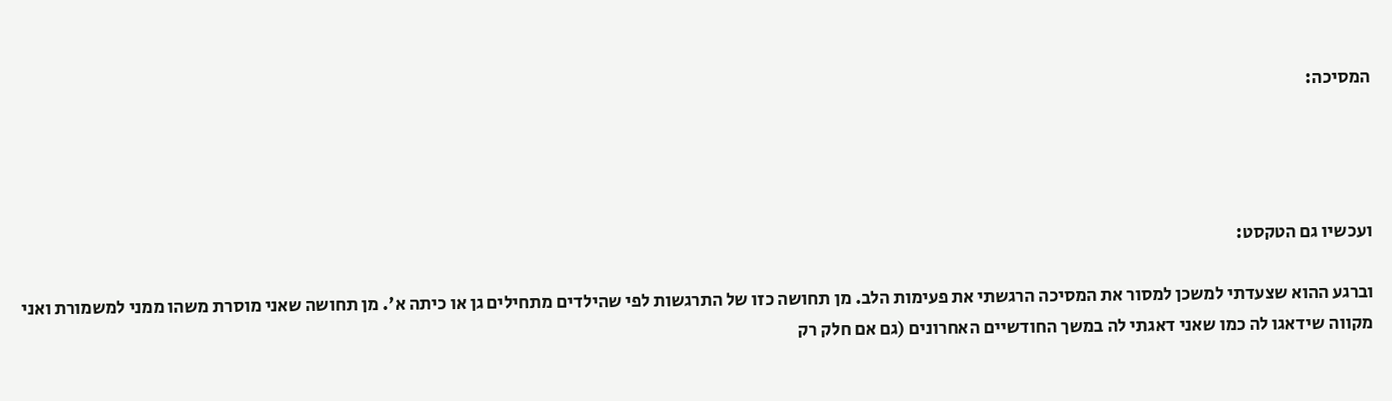המסיכה:




ועכשיו גם הטקסט:

וברגע ההוא שצעדתי למשכן למסור את המסיכה הרגשתי את פעימות הלב. מן תחושה כזו של התרגשות לפי שהילדים מתחילים גן או כיתה א'. מן תחושה שאני מוסרת משהו ממני למשמורת ואני מקווה שידאגו לה כמו שאני דאגתי לה במשך החודשיים האחרונים (גם אם חלק רק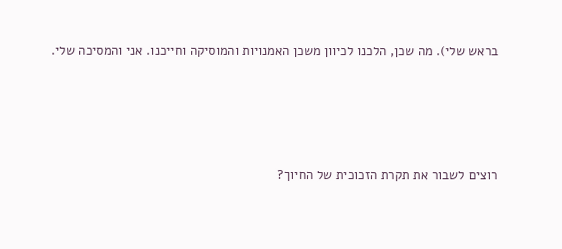בראש שלי). מה שכן, הלכנו לכיוון משכן האמנויות והמוסיקה וחייכנו. אני והמסיכה שלי.





רוצים לשבור את תקרת הזכוכית של החיוך?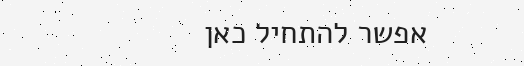אפשר להתחיל כאן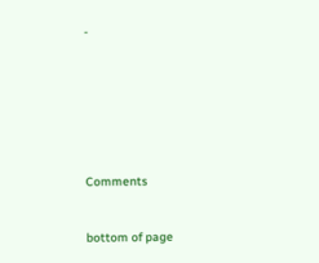-







Comments


bottom of page